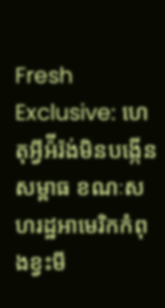Fresh Exclusive: ហេតុអ្វីអ៉ីរ៉ង់មិនបង្កើនសម្ពាធ ខណៈសហរដ្ឋអាមេរិកកំពុងខ្វះមី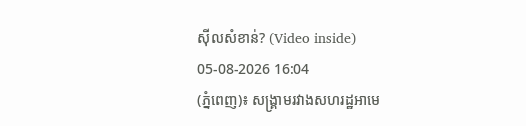ស៊ីលសំខាន់? (Video inside)
05-08-2026 16:04
(ភ្នំពេញ)៖ សង្គ្រាមរវាងសហរដ្ឋអាមេ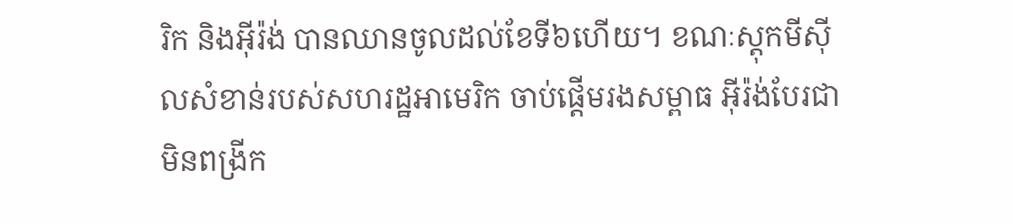រិក និងអ៊ីរ៉ង់ បានឈានចូលដល់ខែទី៦ហើយ។ ខណៈស្តុកមីស៊ីលសំខាន់របស់សហរដ្ឋអាមេរិក ចាប់ផ្តើមរងសម្ពាធ អ៊ីរ៉ង់បែរជាមិនពង្រីក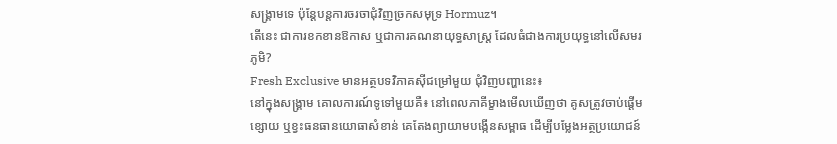សង្គ្រាមទេ ប៉ុន្តែបន្តការចរចាជុំវិញច្រកសមុទ្រ Hormuz។
តើនេះ ជាការខកខានឱកាស ឬជាការគណនាយុទ្ធសាស្ត្រ ដែលធំជាងការប្រយុទ្ធនៅលើសមរភូមិ?
Fresh Exclusive មានអត្ថបទវិភាគស៊ីជម្រៅមួយ ជុំវិញបញ្ហានេះ៖
នៅក្នុងសង្គ្រាម គោលការណ៍ទូទៅមួយគឺ៖ នៅពេលភាគីម្ខាងមើលឃើញថា គូសត្រូវចាប់ផ្តើមខ្សោយ ឬខ្វះធនធានយោធាសំខាន់ គេតែងព្យាយាមបង្កើនសម្ពាធ ដើម្បីបម្លែងអត្ថប្រយោជន៍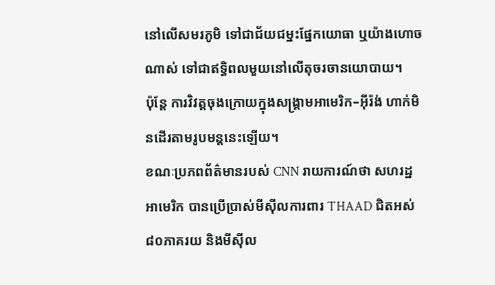នៅលើសមរភូមិ ទៅជាជ័យជម្នះផ្នែកយោធា ឬយ៉ាងហោចណាស់ ទៅជាឥទ្ធិពលមួយនៅលើតុចរចានយោបាយ។
ប៉ុន្តែ ការវិវត្តចុងក្រោយក្នុងសង្គ្រាមអាមេរិក–អ៊ីរ៉ង់ ហាក់មិនដើរតាមរូបមន្តនេះឡើយ។
ខណៈប្រភពព័ត៌មានរបស់ CNN រាយការណ៍ថា សហរដ្ឋអាមេរិក បានប្រើប្រាស់មីស៊ីលការពារ THAAD ជិតអស់ ៨០ភាគរយ និងមីស៊ីល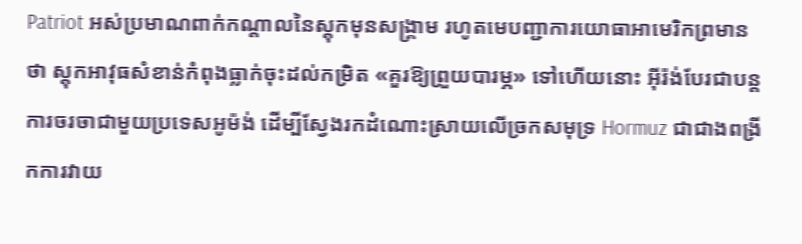Patriot អស់ប្រមាណពាក់កណ្តាលនៃស្តុកមុនសង្គ្រាម រហូតមេបញ្ជាការយោធាអាមេរិកព្រមានថា ស្តុកអាវុធសំខាន់កំពុងធ្លាក់ចុះដល់កម្រិត «គួរឱ្យព្រួយបារម្ភ» ទៅហើយនោះ អ៊ីរ៉ង់បែរជាបន្តការចរចាជាមួយប្រទេសអូម៉ង់ ដើម្បីស្វែងរកដំណោះស្រាយលើច្រកសមុទ្រ Hormuz ជាជាងពង្រីកការវាយ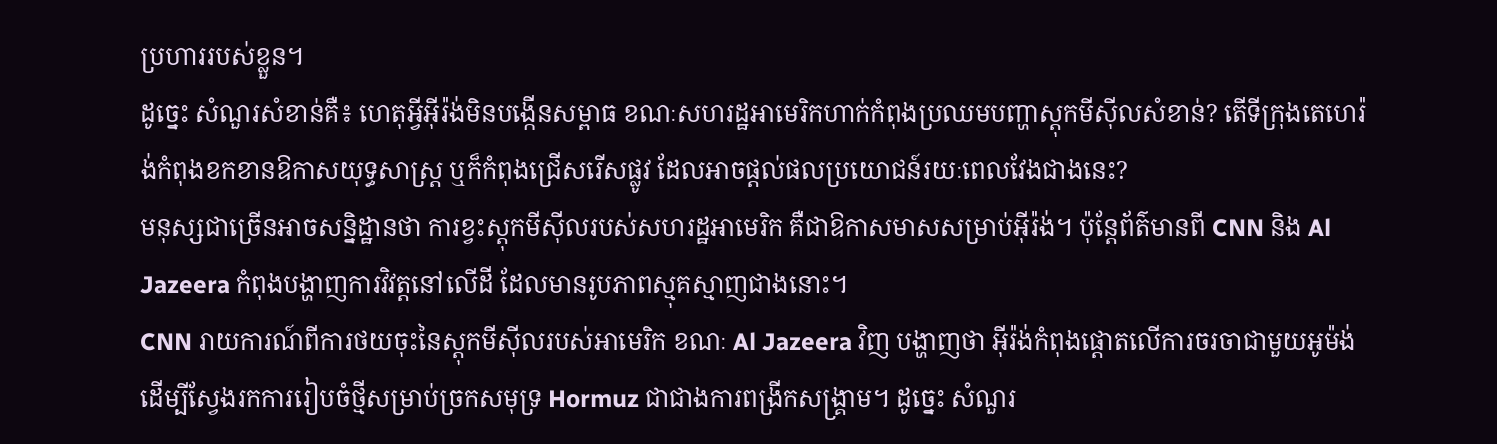ប្រហាររបស់ខ្លួន។
ដូច្នេះ សំណួរសំខាន់គឺ៖ ហេតុអ្វីអ៊ីរ៉ង់មិនបង្កើនសម្ពាធ ខណៈសហរដ្ឋអាមេរិកហាក់កំពុងប្រឈមបញ្ហាស្តុកមីស៊ីលសំខាន់? តើទីក្រុងតេហេរ៉ង់កំពុងខកខានឱកាសយុទ្ធសាស្ត្រ ឬក៏កំពុងជ្រើសរើសផ្លូវ ដែលអាចផ្តល់ផលប្រយោជន៍រយៈពេលវែងជាងនេះ?
មនុស្សជាច្រើនអាចសន្និដ្ឋានថា ការខ្វះស្តុកមីស៊ីលរបស់សហរដ្ឋអាមេរិក គឺជាឱកាសមាសសម្រាប់អ៊ីរ៉ង់។ ប៉ុន្តែព័ត៌មានពី CNN និង Al Jazeera កំពុងបង្ហាញការវិវត្តនៅលើដី ដែលមានរូបភាពស្មុគស្មាញជាងនោះ។
CNN រាយការណ៍ពីការថយចុះនៃស្តុកមីស៊ីលរបស់អាមេរិក ខណៈ Al Jazeera វិញ បង្ហាញថា អ៊ីរ៉ង់កំពុងផ្តោតលើការចរចាជាមួយអូម៉ង់ ដើម្បីស្វែងរកការរៀបចំថ្មីសម្រាប់ច្រកសមុទ្រ Hormuz ជាជាងការពង្រីកសង្គ្រាម។ ដូច្នេះ សំណួរ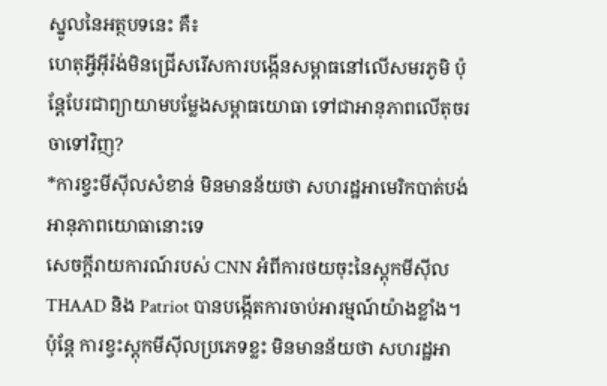ស្នូលនៃអត្ថបទនេះ គឺ៖
ហេតុអ្វីអ៊ីរ៉ង់មិនជ្រើសរើសការបង្កើនសម្ពាធនៅលើសមរភូមិ ប៉ុន្តែបែរជាព្យាយាមបម្លែងសម្ពាធយោធា ទៅជាអានុភាពលើតុចរចាទៅវិញ?
*ការខ្វះមីស៊ីលសំខាន់ មិនមានន័យថា សហរដ្ឋអាមេរិកបាត់បង់អានុភាពយោធានោះទេ
សេចក្តីរាយការណ៍របស់ CNN អំពីការថយចុះនៃស្តុកមីស៊ីល THAAD និង Patriot បានបង្កើតការចាប់អារម្មណ៍យ៉ាងខ្លាំង។ ប៉ុន្តែ ការខ្វះស្តុកមីស៊ីលប្រភេទខ្លះ មិនមានន័យថា សហរដ្ឋអា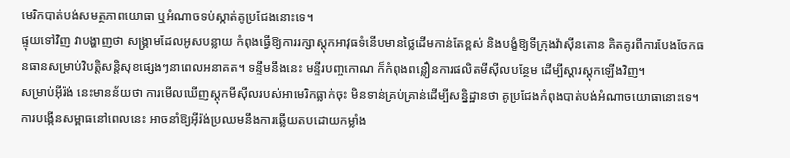មេរិកបាត់បង់សមត្ថភាពយោធា ឬអំណាចទប់ស្កាត់គូប្រជែងនោះទេ។
ផ្ទុយទៅវិញ វាបង្ហាញថា សង្គ្រាមដែលអូសបន្លាយ កំពុងធ្វើឱ្យការរក្សាស្តុកអាវុធទំនើបមានថ្លៃដើមកាន់តែខ្ពស់ និងបង្ខំឱ្យទីក្រុងវ៉ាស៊ីនតោន គិតគូរពីការបែងចែកធនធានសម្រាប់វិបត្តិសន្តិសុខផ្សេងៗនាពេលអនាគត។ ទន្ទឹមនឹងនេះ មន្ទីរបញ្ចកោណ ក៏កំពុងពន្លឿនការផលិតមីស៊ីលបន្ថែម ដើម្បីស្ដារស្តុកឡើងវិញ។
សម្រាប់អ៊ីរ៉ង់ នេះមានន័យថា ការមើលឃើញស្តុកមីស៊ីលរបស់អាមេរិកធ្លាក់ចុះ មិនទាន់គ្រប់គ្រាន់ដើម្បីសន្និដ្ឋានថា គូប្រជែងកំពុងបាត់បង់អំណាចយោធានោះទេ។ ការបង្កើនសម្ពាធនៅពេលនេះ អាចនាំឱ្យអ៊ីរ៉ង់ប្រឈមនឹងការឆ្លើយតបដោយកម្លាំង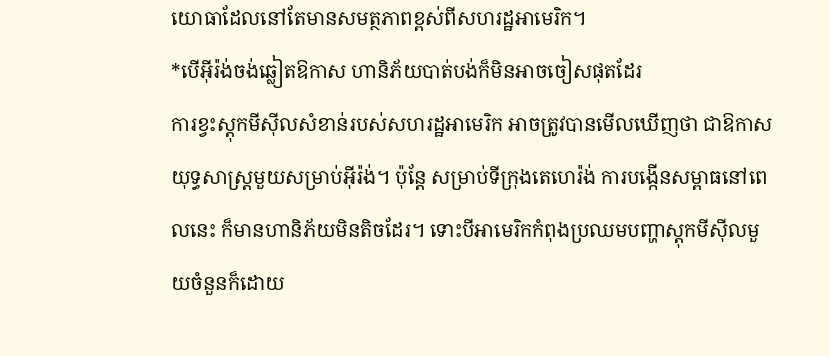យោធាដែលនៅតែមានសមត្ថភាពខ្ពស់ពីសហរដ្ឋអាមេរិក។
*បើអ៊ីរ៉ង់ចង់ឆ្លៀតឱកាស ហានិភ័យបាត់បង់ក៏មិនអាចចៀសផុតដែរ
ការខ្វះស្តុកមីស៊ីលសំខាន់របស់សហរដ្ឋអាមេរិក អាចត្រូវបានមើលឃើញថា ជាឱកាសយុទ្ធសាស្ត្រមួយសម្រាប់អ៊ីរ៉ង់។ ប៉ុន្តែ សម្រាប់ទីក្រុងតេហេរ៉ង់ ការបង្កើនសម្ពាធនៅពេលនេះ ក៏មានហានិភ័យមិនតិចដែរ។ ទោះបីអាមេរិកកំពុងប្រឈមបញ្ហាស្តុកមីស៊ីលមួយចំនួនក៏ដោយ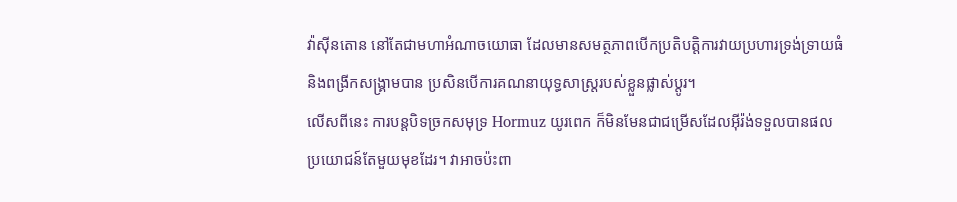វ៉ាស៊ីនតោន នៅតែជាមហាអំណាចយោធា ដែលមានសមត្ថភាពបើកប្រតិបត្តិការវាយប្រហារទ្រង់ទ្រាយធំ និងពង្រីកសង្គ្រាមបាន ប្រសិនបើការគណនាយុទ្ធសាស្ត្ររបស់ខ្លួនផ្លាស់ប្តូរ។
លើសពីនេះ ការបន្តបិទច្រកសមុទ្រ Hormuz យូរពេក ក៏មិនមែនជាជម្រើសដែលអ៊ីរ៉ង់ទទួលបានផលប្រយោជន៍តែមួយមុខដែរ។ វាអាចប៉ះពា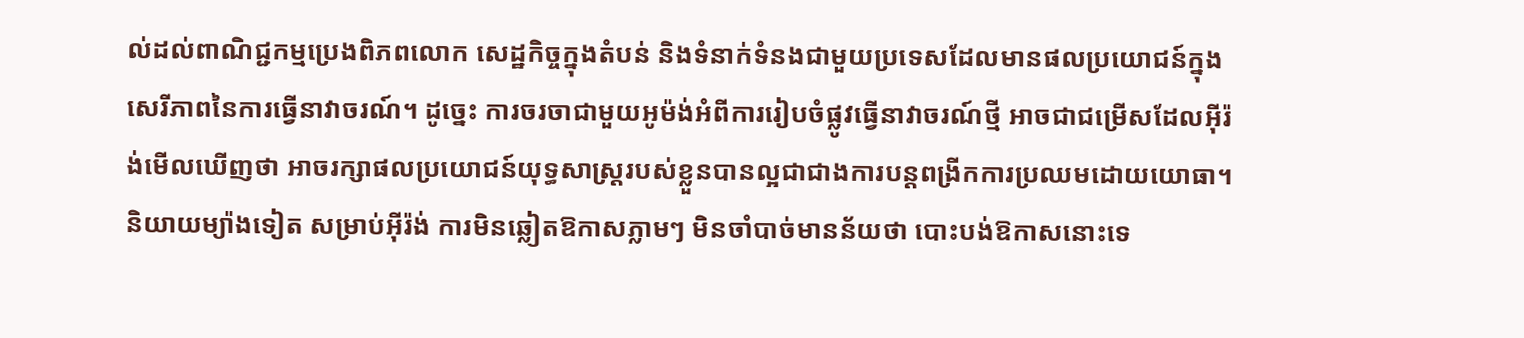ល់ដល់ពាណិជ្ជកម្មប្រេងពិភពលោក សេដ្ឋកិច្ចក្នុងតំបន់ និងទំនាក់ទំនងជាមួយប្រទេសដែលមានផលប្រយោជន៍ក្នុងសេរីភាពនៃការធ្វើនាវាចរណ៍។ ដូច្នេះ ការចរចាជាមួយអូម៉ង់អំពីការរៀបចំផ្លូវធ្វើនាវាចរណ៍ថ្មី អាចជាជម្រើសដែលអ៊ីរ៉ង់មើលឃើញថា អាចរក្សាផលប្រយោជន៍យុទ្ធសាស្ត្ររបស់ខ្លួនបានល្អជាជាងការបន្តពង្រីកការប្រឈមដោយយោធា។
និយាយម្យ៉ាងទៀត សម្រាប់អ៊ីរ៉ង់ ការមិនឆ្លៀតឱកាសភ្លាមៗ មិនចាំបាច់មានន័យថា បោះបង់ឱកាសនោះទេ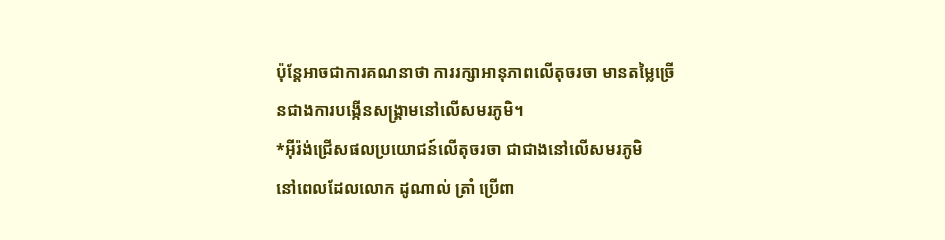ប៉ុន្តែអាចជាការគណនាថា ការរក្សាអានុភាពលើតុចរចា មានតម្លៃច្រើនជាងការបង្កើនសង្គ្រាមនៅលើសមរភូមិ។
*អ៊ីរ៉ង់ជ្រើសផលប្រយោជន៍លើតុចរចា ជាជាងនៅលើសមរភូមិ
នៅពេលដែលលោក ដូណាល់ ត្រាំ ប្រើពា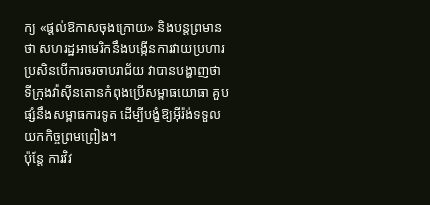ក្យ «ផ្តល់ឱកាសចុងក្រោយ» និងបន្តព្រមានថា សហរដ្ឋអាមេរិកនឹងបង្កើនការវាយប្រហារ ប្រសិនបើការចរចាបរាជ័យ វាបានបង្ហាញថា ទីក្រុងវ៉ាស៊ីនតោនកំពុងប្រើសម្ពាធយោធា គួបផ្សំនឹងសម្ពាធការទូត ដើម្បីបង្ខំឱ្យអ៊ីរ៉ង់ទទួលយកកិច្ចព្រមព្រៀង។
ប៉ុន្តែ ការវិវ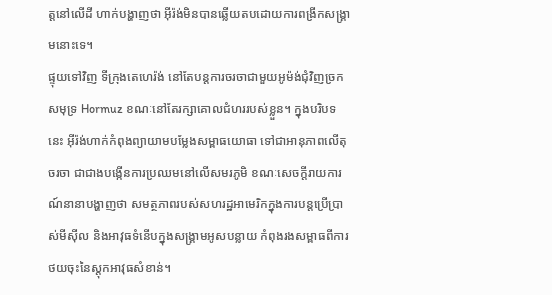ត្តនៅលើដី ហាក់បង្ហាញថា អ៊ីរ៉ង់មិនបានឆ្លើយតបដោយការពង្រីកសង្គ្រាមនោះទេ។
ផ្ទុយទៅវិញ ទីក្រុងតេហេរ៉ង់ នៅតែបន្តការចរចាជាមួយអូម៉ង់ជុំវិញច្រកសមុទ្រ Hormuz ខណៈនៅតែរក្សាគោលជំហររបស់ខ្លួន។ ក្នុងបរិបទនេះ អ៊ីរ៉ង់ហាក់កំពុងព្យាយាមបម្លែងសម្ពាធយោធា ទៅជាអានុភាពលើតុចរចា ជាជាងបង្កើនការប្រឈមនៅលើសមរភូមិ ខណៈសេចក្តីរាយការណ៍នានាបង្ហាញថា សមត្ថភាពរបស់សហរដ្ឋអាមេរិកក្នុងការបន្តប្រើប្រាស់មីស៊ីល និងអាវុធទំនើបក្នុងសង្គ្រាមអូសបន្លាយ កំពុងរងសម្ពាធពីការថយចុះនៃស្តុកអាវុធសំខាន់។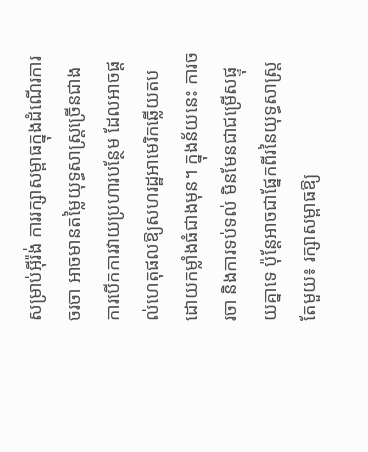សម្រាប់អ៊ីរ៉ង់ ការរក្សាសម្ពាធក្នុងដំណើរការចរចា អាចមានតម្លៃយុទ្ធសាស្ត្រច្រើនជាងការបើកការវាយប្រហារបន្ថែម ដែលអាចផ្តល់ហេតុផលឱ្យសហរដ្ឋអាមេរិកឆ្លើយតបដោយកម្លាំងធំជាងមុន។ ក្នុងន័យនេះ ការចរចា និងការទប់ទល់ មិនមែនជាជម្រើសផ្ទុយគ្នាទេ ប៉ុន្តែអាចជាផ្នែកពីរនៃយុទ្ធសាស្ត្រតែមួយ៖ រក្សាសម្ពាធឱ្យ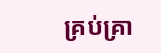គ្រប់គ្រា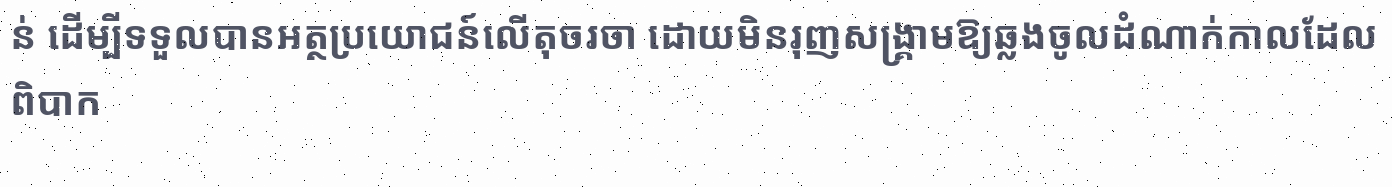ន់ ដើម្បីទទួលបានអត្ថប្រយោជន៍លើតុចរចា ដោយមិនរុញសង្គ្រាមឱ្យឆ្លងចូលដំណាក់កាលដែលពិបាក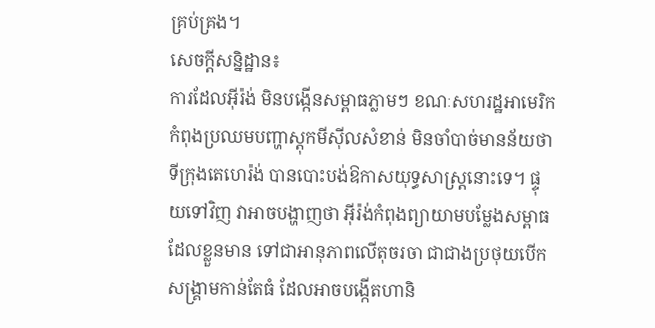គ្រប់គ្រង។
សេចក្តីសន្និដ្ឋាន៖
ការដែលអ៊ីរ៉ង់ មិនបង្កើនសម្ពាធភ្លាមៗ ខណៈសហរដ្ឋអាមេរិកកំពុងប្រឈមបញ្ហាស្តុកមីស៊ីលសំខាន់ មិនចាំបាច់មានន័យថា ទីក្រុងតេហេរ៉ង់ បានបោះបង់ឱកាសយុទ្ធសាស្ត្រនោះទេ។ ផ្ទុយទៅវិញ វាអាចបង្ហាញថា អ៊ីរ៉ង់កំពុងព្យាយាមបម្លែងសម្ពាធដែលខ្លួនមាន ទៅជាអានុភាពលើតុចរចា ជាជាងប្រថុយបើកសង្គ្រាមកាន់តែធំ ដែលអាចបង្កើតហានិ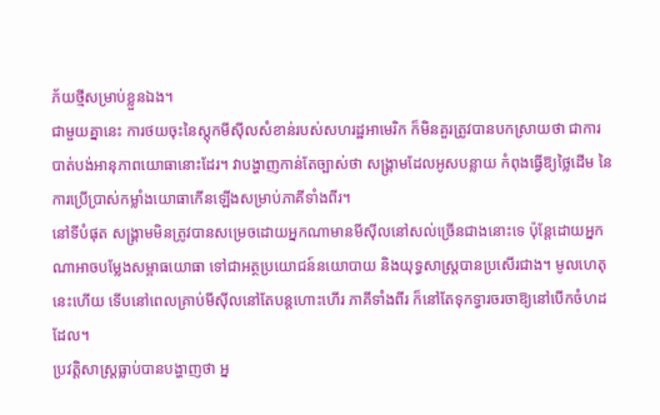ភ័យថ្មីសម្រាប់ខ្លួនឯង។
ជាមួយគ្នានេះ ការថយចុះនៃស្តុកមីស៊ីលសំខាន់របស់សហរដ្ឋអាមេរិក ក៏មិនគួរត្រូវបានបកស្រាយថា ជាការបាត់បង់អានុភាពយោធានោះដែរ។ វាបង្ហាញកាន់តែច្បាស់ថា សង្គ្រាមដែលអូសបន្លាយ កំពុងធ្វើឱ្យថ្លៃដើម នៃការប្រើប្រាស់កម្លាំងយោធាកើនឡើងសម្រាប់ភាគីទាំងពីរ។
នៅទីបំផុត សង្គ្រាមមិនត្រូវបានសម្រេចដោយអ្នកណាមានមីស៊ីលនៅសល់ច្រើនជាងនោះទេ ប៉ុន្តែដោយអ្នកណាអាចបម្លែងសម្ពាធយោធា ទៅជាអត្ថប្រយោជន៍នយោបាយ និងយុទ្ធសាស្ត្របានប្រសើរជាង។ មូលហេតុនេះហើយ ទើបនៅពេលគ្រាប់មីស៊ីលនៅតែបន្តហោះហើរ ភាគីទាំងពីរ ក៏នៅតែទុកទ្វារចរចាឱ្យនៅបើកចំហដដែល។
ប្រវត្តិសាស្ត្រធ្លាប់បានបង្ហាញថា អ្ន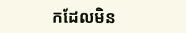កដែលមិន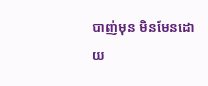បាញ់មុន មិនមែនដោយ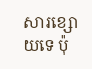សារខ្សោយទេ ប៉ុ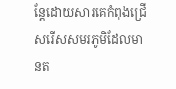ន្តែដោយសារគេកំពុងជ្រើសរើសសមរភូមិដែលមានត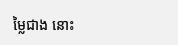ម្លៃជាង នោះ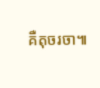គឺតុចរចា៕